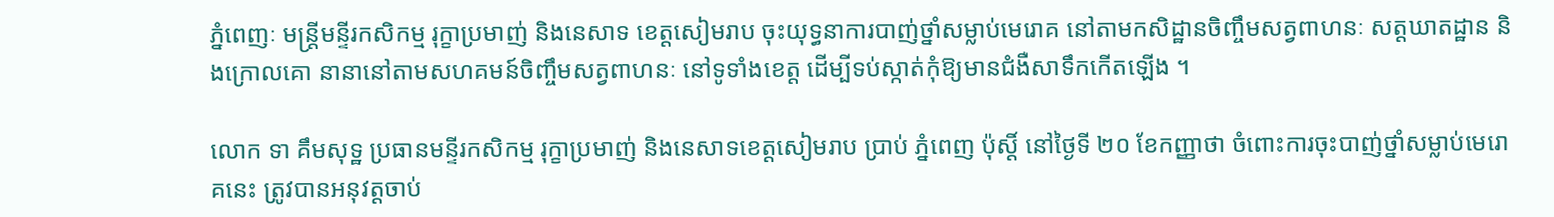ភ្នំពេញៈ មន្ត្រីមន្ទីរកសិកម្ម រុក្ខាប្រមាញ់ និងនេសាទ ខេត្តសៀមរាប ចុះយុទ្ធនាការបាញ់ថ្នាំសម្លាប់មេរោគ នៅតាមកសិដ្ឋានចិញ្ចឹមសត្វពាហនៈ សត្តឃាតដ្ឋាន និងក្រោលគោ នានានៅតាមសហគមន៍ចិញ្ចឹមសត្វពាហនៈ នៅទូទាំងខេត្ត ដើម្បីទប់ស្កាត់កុំឱ្យមានជំងឺសាទឹកកើតឡើង ។

លោក ទា គឹមសុទ្ឋ ប្រធានមន្ទីរកសិកម្ម រុក្ខាប្រមាញ់ និងនេសាទខេត្តសៀមរាប ប្រាប់ ភ្នំពេញ ប៉ុស្តិ៍ នៅថ្ងៃទី ២០ ខែកញ្ញាថា ចំពោះការចុះបាញ់ថ្នាំសម្លាប់មេរោគនេះ ត្រូវបានអនុវត្តចាប់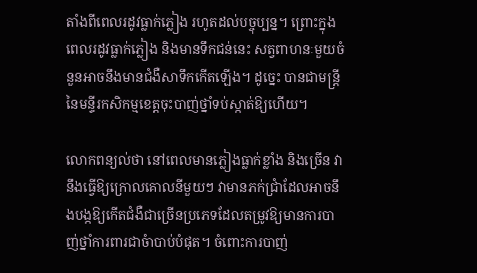តាំងពីពេលរដូវធ្លាក់ភ្លៀង រហូតដល់បច្ចុប្បន្ន។ ព្រោះក្នុងពេលរដូវធ្លាក់ភ្លៀង និងមានទឹកជន់នេះ សត្វពាហនៈមួយចំនួនអាចនឹងមានជំងឺសាទឹកកើតឡើង។ ដូច្នេះ បានជាមន្ត្រីនៃមន្ទីរកសិកម្មខេត្តចុះបាញ់ថ្នាំទប់ស្កាត់ឱ្យហើយ។

លោកពន្យល់ថា នៅពេលមានភ្លៀងធ្លាក់ខ្លាំង និងច្រើន វានឹងធ្វើឱ្យក្រោលគោលនីមួយៗ វាមានភក់ជ្រាំដែលអាចនឹងបង្កឱ្យកើតជំងឺជាច្រើនប្រភេទដែលតម្រូវឱ្យមានការបាញ់ថ្នាំការពារជាចំាបាប់បំផុត។ ចំពោះការបាញ់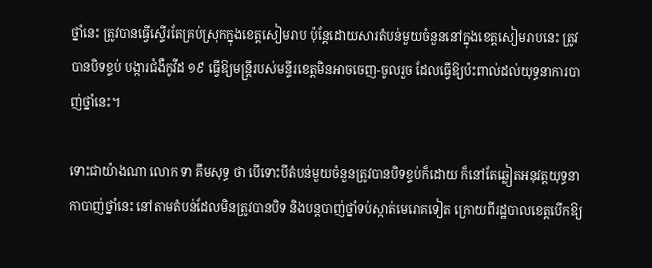ថ្នាំនេះ ត្រូវបានធ្វើស្ទើរតែគ្រប់ស្រុកក្នុងខេត្តសៀមរាប ប៉ុន្តែដោយសារតំបន់មួយចំនួននៅក្នុងខេត្តសៀមរាបនេះ ត្រូវបានបិទខ្ទប់ បង្ការជំងឺកូវីដ ១៩ ធ្វើឱ្យមន្ត្រីរបស់មន្ទីរខេត្តមិនអាចចេញ-ចូលរួច ដែលធ្វើឱ្យប៉ះពាល់ដល់យុទ្ធនាការបាញ់ថ្នាំនេះ។

ទោះជាយ៉ាងណា លោក ទា គឹមសុទ្ធ ថា បើទោះបីតំបន់មួយចំនួនត្រូវបានបិទខ្ទប់ក៏ដោយ ក៏នៅតែឆ្លៀតអនុវត្តយុទ្ធនាកាបាញ់ថ្នាំនេះ នៅតាមតំបន់ដែលមិនត្រូវបានបិទ និងបន្តបាញ់ថ្នាំទប់ស្កាត់មេរោគទៀត ក្រោយពីរដ្ឋបាលខេត្តបើកឱ្យ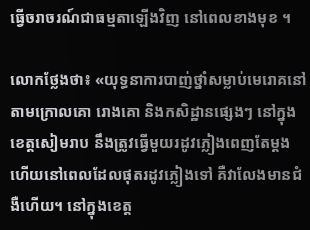ធ្វើចរាចរណ៍ជាធម្មតាឡើងវិញ នៅពេលខាងមុខ ។

លោកថ្លែងថា៖ «យុទ្ធនាការបាញ់ថ្នាំសម្លាប់មេរោគនៅតាមក្រោលគោ រោងគោ និងកសិដ្ឋានផ្សេងៗ នៅក្នុងខេត្តសៀមរាប នឹងត្រូវធ្វើមួយរដូវភ្លៀងពេញតែម្តង ហើយនៅពេលដែលផុតរដូវភ្លៀងទៅ គឺវាលែងមានជំងឺហើយ។ នៅក្នុងខេត្ត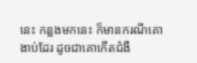នេះ កន្លងមកនេះ ក៏មានករណីគោងាប់ដែរ ដូចជាគោកើតជំងឺ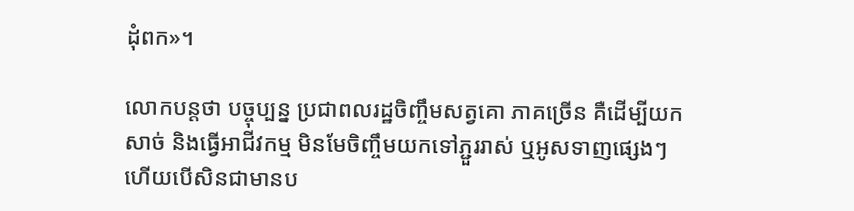ដុំពក»។

លោកបន្តថា បច្ចុប្បន្ន ប្រជាពលរដ្ឋចិញ្ចឹមសត្វគោ ភាគច្រើន គឺដើម្បីយកសាច់ និងធ្វើអាជីវកម្ម មិនមែចិញ្ចឹមយកទៅភ្ជួររាស់ ឬអូសទាញផ្សេងៗ ហើយបើសិនជាមានប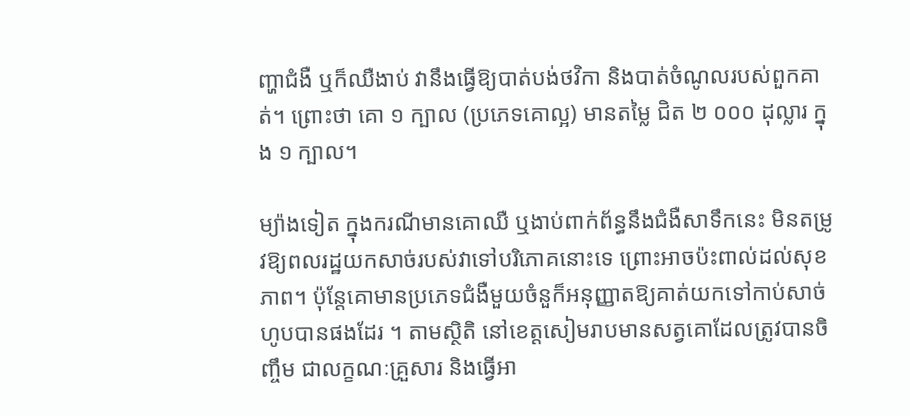ញ្ហាជំងឺ ឬក៏ឈឺងាប់ វានឹងធ្វើឱ្យបាត់បង់ថវិកា និងបាត់ចំណូលរបស់ពួកគាត់។ ព្រោះថា គោ ១ ក្បាល (ប្រភេទគោល្អ) មានតម្លៃ ជិត ២ ០០០ ដុល្លារ ក្នុង ១ ក្បាល។

ម្យ៉ាងទៀត ក្នុងករណីមានគោឈឺ ឬងាប់ពាក់ព័ន្ធនឹងជំងឺសាទឹកនេះ មិនតម្រូវឱ្យពលរដ្ឋយកសាច់របស់វាទៅបរិភោគនោះទេ ព្រោះអាចប៉ះពាល់ដល់សុខភាព។ ប៉ុន្តែគោមានប្រភេទជំងឺមួយចំនួក៏អនុញ្ញាតឱ្យគាត់យកទៅកាប់សាច់ហូបបានផងដែរ ។ តាមស្ថិតិ នៅខេត្តសៀមរាបមានសត្វគោដែលត្រូវបានចិញ្ចឹម ជាលក្ខណៈគ្រួសារ និងធ្វើអា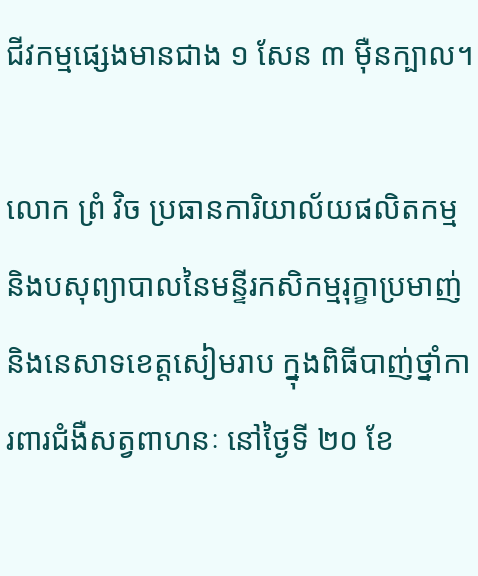ជីវកម្មផ្សេងមានជាង ១ សែន ៣ ម៉ឺនក្បាល។

លោក ព្រំ វិច ប្រធានការិយាល័យផលិតកម្ម និងបសុព្យាបាលនៃមន្ទីរកសិកម្មរុក្ខាប្រមាញ់ និងនេសាទខេត្តសៀមរាប ក្នុងពិធីបាញ់ថ្នាំការពារជំងឺសត្វពាហនៈ នៅថ្ងៃទី ២០ ខែ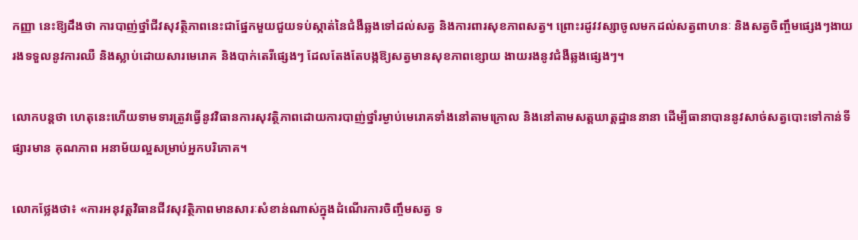កញ្ញា នេះឱ្យដឹងថា ការបាញ់ថ្នាំជីវសុវត្ថិភាពនេះជាផ្នែកមួយជួយទប់ស្កាត់នៃជំងឺឆ្លងទៅដល់សត្វ និងការពារសុខភាពសត្វ។ ព្រោះរដូវវស្សាចូលមកដល់សត្វពាហនៈ និងសត្វចិញ្ចឹមផ្សេងៗងាយរងទទួលនូវការឈឺ និងស្លាប់ដោយសារមេរោគ និងបាក់តេរីផ្សេងៗ ដែលតែងតែបង្កឱ្យសត្វមានសុខភាពខ្សោយ ងាយរងនូវជំងឺឆ្លងផ្សេងៗ។

លោកបន្តថា ហេតុនេះហើយទាមទារត្រូវធ្វើនូវវិធានការសុវត្ថិភាពដោយការបាញ់ថ្នាំរម្ងាប់មេរោគទាំងនៅតាមក្រោល និងនៅតាមសត្តឃាត្តដ្ឋាននានា ដើម្បីធានាបាននូវសាច់សត្វបោះទៅកាន់ទីផ្សារមាន គុណភាព អនាម័យល្អសម្រាប់អ្នកបរិភោគ។

លោកថ្លែងថា៖ «ការអនុវត្តវិធានជីវសុវត្ថិភាពមានសារៈសំខាន់ណាស់ក្នុងដំណើរការចិញ្ចឹមសត្វ ទ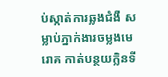ប់ស្កាត់ការឆ្លងជំងឺ សម្លាប់ភ្នាក់ងារចម្លងមេរោគ កាត់បន្ថយក្លិនទី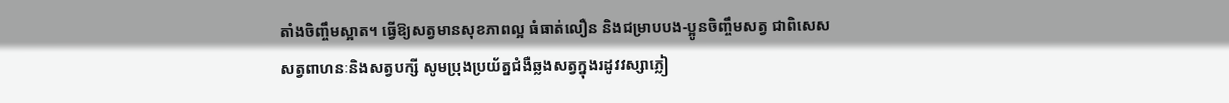តាំងចិញ្ចឹមស្អាត។ ធ្វើឱ្យសត្វមានសុខភាពល្អ ធំធាត់លឿន និងជម្រាបបង-ប្អូនចិញ្ចឹមសត្វ ជាពិសេសសត្វពាហនៈនិងសត្វបក្សី សូមប្រុងប្រយ័ត្នជំងឺឆ្លងសត្វក្នុងរដូវវស្សាភ្លៀ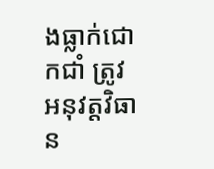ងធ្លាក់ជោកជាំ ត្រូវអនុវត្តវិធាន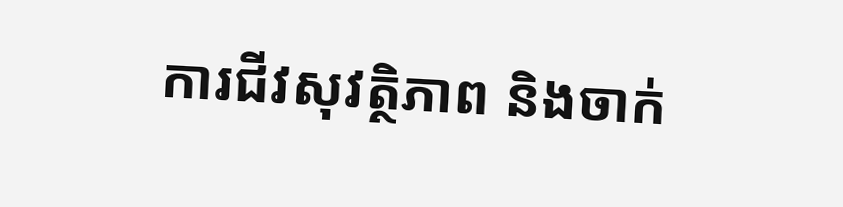ការជីវសុវត្ថិភាព និងចាក់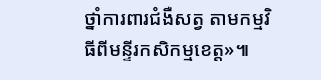ថ្នាំការពារជំងឺសត្វ តាមកម្មវិធីពីមន្ទីរកសិកម្មខេត្ត»៕